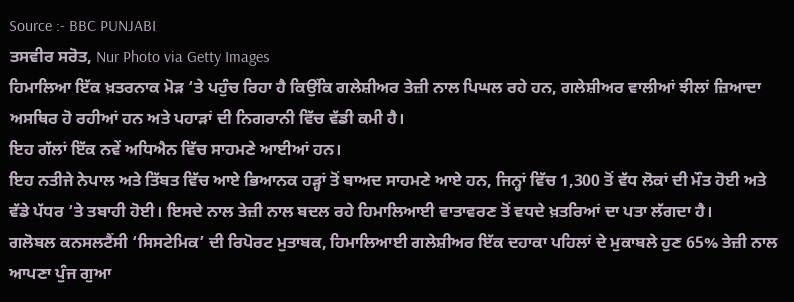Source :- BBC PUNJABI
ਤਸਵੀਰ ਸਰੋਤ, Nur Photo via Getty Images
ਹਿਮਾਲਿਆ ਇੱਕ ਖ਼ਤਰਨਾਕ ਮੋੜ ‘ਤੇ ਪਹੁੰਚ ਰਿਹਾ ਹੈ ਕਿਉਂਕਿ ਗਲੇਸ਼ੀਅਰ ਤੇਜ਼ੀ ਨਾਲ ਪਿਘਲ ਰਹੇ ਹਨ, ਗਲੇਸ਼ੀਅਰ ਵਾਲੀਆਂ ਝੀਲਾਂ ਜ਼ਿਆਦਾ ਅਸਥਿਰ ਹੋ ਰਹੀਆਂ ਹਨ ਅਤੇ ਪਹਾੜਾਂ ਦੀ ਨਿਗਰਾਨੀ ਵਿੱਚ ਵੱਡੀ ਕਮੀ ਹੈ।
ਇਹ ਗੱਲਾਂ ਇੱਕ ਨਵੇਂ ਅਧਿਐਨ ਵਿੱਚ ਸਾਹਮਣੇ ਆਈਆਂ ਹਨ।
ਇਹ ਨਤੀਜੇ ਨੇਪਾਲ ਅਤੇ ਤਿੱਬਤ ਵਿੱਚ ਆਏ ਭਿਆਨਕ ਹੜ੍ਹਾਂ ਤੋਂ ਬਾਅਦ ਸਾਹਮਣੇ ਆਏ ਹਨ, ਜਿਨ੍ਹਾਂ ਵਿੱਚ 1,300 ਤੋਂ ਵੱਧ ਲੋਕਾਂ ਦੀ ਮੌਤ ਹੋਈ ਅਤੇ ਵੱਡੇ ਪੱਧਰ ‘ਤੇ ਤਬਾਹੀ ਹੋਈ। ਇਸਦੇ ਨਾਲ ਤੇਜ਼ੀ ਨਾਲ ਬਦਲ ਰਹੇ ਹਿਮਾਲਿਆਈ ਵਾਤਾਵਰਣ ਤੋਂ ਵਧਦੇ ਖ਼ਤਰਿਆਂ ਦਾ ਪਤਾ ਲੱਗਦਾ ਹੈ।
ਗਲੋਬਲ ਕਨਸਲਟੈਂਸੀ ‘ਸਿਸਟੇਮਿਕ’ ਦੀ ਰਿਪੋਰਟ ਮੁਤਾਬਕ, ਹਿਮਾਲਿਆਈ ਗਲੇਸ਼ੀਅਰ ਇੱਕ ਦਹਾਕਾ ਪਹਿਲਾਂ ਦੇ ਮੁਕਾਬਲੇ ਹੁਣ 65% ਤੇਜ਼ੀ ਨਾਲ ਆਪਣਾ ਪੁੰਜ ਗੁਆ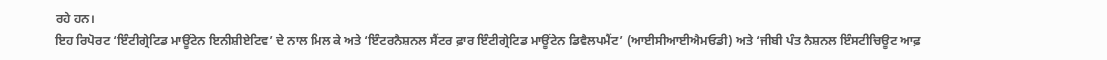ਰਹੇ ਹਨ।
ਇਹ ਰਿਪੋਰਟ ‘ਇੰਟੀਗ੍ਰੇਟਿਡ ਮਾਊਂਟੇਨ ਇਨੀਸ਼ੀਏਟਿਵ’ ਦੇ ਨਾਲ ਮਿਲ ਕੇ ਅਤੇ ‘ਇੰਟਰਨੈਸ਼ਨਲ ਸੈਂਟਰ ਫ਼ਾਰ ਇੰਟੀਗ੍ਰੇਟਿਡ ਮਾਊਂਟੇਨ ਡਿਵੈਲਪਮੈਂਟ’ (ਆਈਸੀਆਈਐਮਓਡੀ) ਅਤੇ ‘ਜੀਬੀ ਪੰਤ ਨੈਸ਼ਨਲ ਇੰਸਟੀਚਿਊਟ ਆਫ਼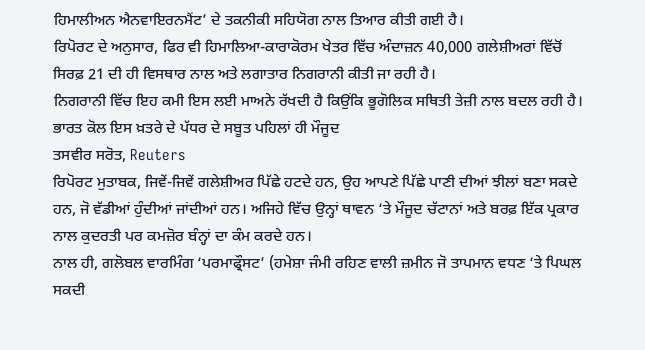ਹਿਮਾਲੀਅਨ ਐਨਵਾਇਰਨਮੈਂਟ’ ਦੇ ਤਕਨੀਕੀ ਸਹਿਯੋਗ ਨਾਲ ਤਿਆਰ ਕੀਤੀ ਗਈ ਹੈ।
ਰਿਪੋਰਟ ਦੇ ਅਨੁਸਾਰ, ਫਿਰ ਵੀ ਹਿਮਾਲਿਆ-ਕਾਰਾਕੋਰਮ ਖੇਤਰ ਵਿੱਚ ਅੰਦਾਜ਼ਨ 40,000 ਗਲੇਸ਼ੀਅਰਾਂ ਵਿੱਚੋਂ ਸਿਰਫ਼ 21 ਦੀ ਹੀ ਵਿਸਥਾਰ ਨਾਲ ਅਤੇ ਲਗਾਤਾਰ ਨਿਗਰਾਨੀ ਕੀਤੀ ਜਾ ਰਹੀ ਹੈ।
ਨਿਗਰਾਨੀ ਵਿੱਚ ਇਹ ਕਮੀ ਇਸ ਲਈ ਮਾਅਨੇ ਰੱਖਦੀ ਹੈ ਕਿਉਂਕਿ ਭੂਗੋਲਿਕ ਸਥਿਤੀ ਤੇਜ਼ੀ ਨਾਲ ਬਦਲ ਰਹੀ ਹੈ।
ਭਾਰਤ ਕੋਲ ਇਸ ਖ਼ਤਰੇ ਦੇ ਪੱਧਰ ਦੇ ਸਬੂਤ ਪਹਿਲਾਂ ਹੀ ਮੌਜੂਦ
ਤਸਵੀਰ ਸਰੋਤ, Reuters
ਰਿਪੋਰਟ ਮੁਤਾਬਕ, ਜਿਵੇਂ-ਜਿਵੇਂ ਗਲੇਸ਼ੀਅਰ ਪਿੱਛੇ ਹਟਦੇ ਹਨ, ਉਹ ਆਪਣੇ ਪਿੱਛੇ ਪਾਣੀ ਦੀਆਂ ਝੀਲਾਂ ਬਣਾ ਸਕਦੇ ਹਨ, ਜੋ ਵੱਡੀਆਂ ਹੁੰਦੀਆਂ ਜਾਂਦੀਆਂ ਹਨ। ਅਜਿਹੇ ਵਿੱਚ ਉਨ੍ਹਾਂ ਥਾਵਨ ‘ਤੇ ਮੌਜੂਦ ਚੱਟਾਨਾਂ ਅਤੇ ਬਰਫ਼ ਇੱਕ ਪ੍ਰਕਾਰ ਨਾਲ ਕੁਦਰਤੀ ਪਰ ਕਮਜ਼ੋਰ ਬੰਨ੍ਹਾਂ ਦਾ ਕੰਮ ਕਰਦੇ ਹਨ।
ਨਾਲ ਹੀ, ਗਲੋਬਲ ਵਾਰਮਿੰਗ ‘ਪਰਮਾਫ੍ਰੌਸਟ’ (ਹਮੇਸ਼ਾ ਜੰਮੀ ਰਹਿਣ ਵਾਲੀ ਜ਼ਮੀਨ ਜੋ ਤਾਪਮਾਨ ਵਧਣ ‘ਤੇ ਪਿਘਲ ਸਕਦੀ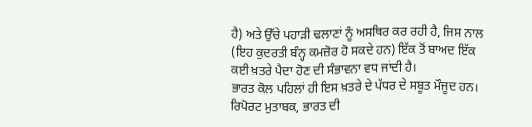ਹੈ) ਅਤੇ ਉੱਚੇ ਪਹਾੜੀ ਢਲਾਣਾਂ ਨੂੰ ਅਸਥਿਰ ਕਰ ਰਹੀ ਹੈ, ਜਿਸ ਨਾਲ (ਇਹ ਕੁਦਰਤੀ ਬੰਨ੍ਹ ਕਮਜ਼ੋਰ ਹੋ ਸਕਦੇ ਹਨ) ਇੱਕ ਤੋਂ ਬਾਅਦ ਇੱਕ ਕਈ ਖ਼ਤਰੇ ਪੈਦਾ ਹੋਣ ਦੀ ਸੰਭਾਵਨਾ ਵਧ ਜਾਂਦੀ ਹੈ।
ਭਾਰਤ ਕੋਲ ਪਹਿਲਾਂ ਹੀ ਇਸ ਖ਼ਤਰੇ ਦੇ ਪੱਧਰ ਦੇ ਸਬੂਤ ਮੌਜੂਦ ਹਨ।
ਰਿਪੋਰਟ ਮੁਤਾਬਕ, ਭਾਰਤ ਦੀ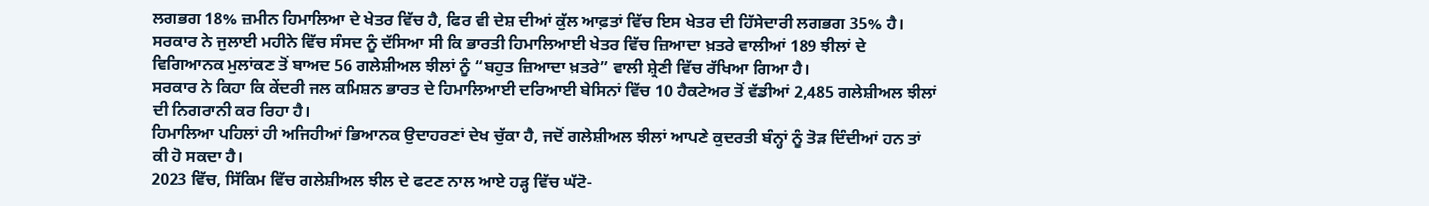ਲਗਭਗ 18% ਜ਼ਮੀਨ ਹਿਮਾਲਿਆ ਦੇ ਖੇਤਰ ਵਿੱਚ ਹੈ, ਫਿਰ ਵੀ ਦੇਸ਼ ਦੀਆਂ ਕੁੱਲ ਆਫ਼ਤਾਂ ਵਿੱਚ ਇਸ ਖੇਤਰ ਦੀ ਹਿੱਸੇਦਾਰੀ ਲਗਭਗ 35% ਹੈ।
ਸਰਕਾਰ ਨੇ ਜੁਲਾਈ ਮਹੀਨੇ ਵਿੱਚ ਸੰਸਦ ਨੂੰ ਦੱਸਿਆ ਸੀ ਕਿ ਭਾਰਤੀ ਹਿਮਾਲਿਆਈ ਖੇਤਰ ਵਿੱਚ ਜ਼ਿਆਦਾ ਖ਼ਤਰੇ ਵਾਲੀਆਂ 189 ਝੀਲਾਂ ਦੇ ਵਿਗਿਆਨਕ ਮੁਲਾਂਕਣ ਤੋਂ ਬਾਅਦ 56 ਗਲੇਸ਼ੀਅਲ ਝੀਲਾਂ ਨੂੰ “ਬਹੁਤ ਜ਼ਿਆਦਾ ਖ਼ਤਰੇ” ਵਾਲੀ ਸ਼੍ਰੇਣੀ ਵਿੱਚ ਰੱਖਿਆ ਗਿਆ ਹੈ।
ਸਰਕਾਰ ਨੇ ਕਿਹਾ ਕਿ ਕੇਂਦਰੀ ਜਲ ਕਮਿਸ਼ਨ ਭਾਰਤ ਦੇ ਹਿਮਾਲਿਆਈ ਦਰਿਆਈ ਬੇਸਿਨਾਂ ਵਿੱਚ 10 ਹੈਕਟੇਅਰ ਤੋਂ ਵੱਡੀਆਂ 2,485 ਗਲੇਸ਼ੀਅਲ ਝੀਲਾਂ ਦੀ ਨਿਗਰਾਨੀ ਕਰ ਰਿਹਾ ਹੈ।
ਹਿਮਾਲਿਆ ਪਹਿਲਾਂ ਹੀ ਅਜਿਹੀਆਂ ਭਿਆਨਕ ਉਦਾਹਰਣਾਂ ਦੇਖ ਚੁੱਕਾ ਹੈ, ਜਦੋਂ ਗਲੇਸ਼ੀਅਲ ਝੀਲਾਂ ਆਪਣੇ ਕੁਦਰਤੀ ਬੰਨ੍ਹਾਂ ਨੂੰ ਤੋੜ ਦਿੰਦੀਆਂ ਹਨ ਤਾਂ ਕੀ ਹੋ ਸਕਦਾ ਹੈ।
2023 ਵਿੱਚ, ਸਿੱਕਿਮ ਵਿੱਚ ਗਲੇਸ਼ੀਅਲ ਝੀਲ ਦੇ ਫਟਣ ਨਾਲ ਆਏ ਹੜ੍ਹ ਵਿੱਚ ਘੱਟੋ-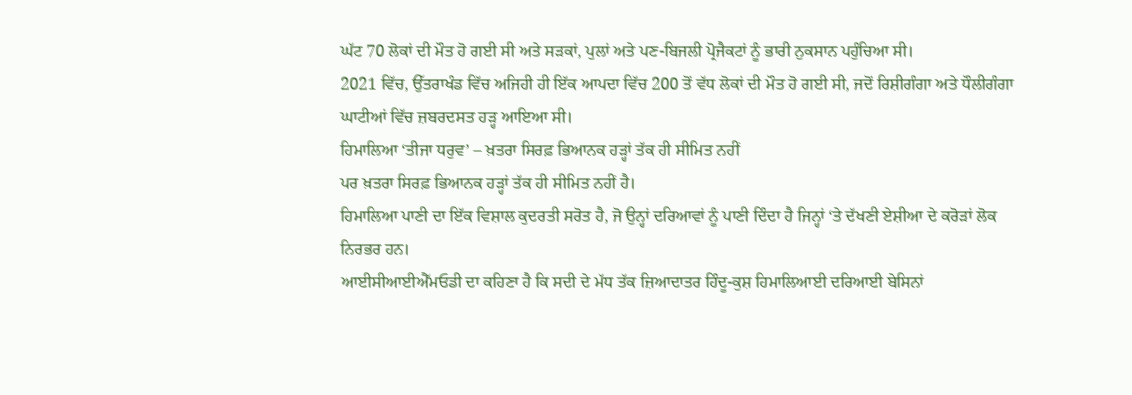ਘੱਟ 70 ਲੋਕਾਂ ਦੀ ਮੌਤ ਹੋ ਗਈ ਸੀ ਅਤੇ ਸੜਕਾਂ, ਪੁਲਾਂ ਅਤੇ ਪਣ-ਬਿਜਲੀ ਪ੍ਰੋਜੈਕਟਾਂ ਨੂੰ ਭਾਰੀ ਨੁਕਸਾਨ ਪਹੁੰਚਿਆ ਸੀ।
2021 ਵਿੱਚ, ਉੱਤਰਾਖੰਡ ਵਿੱਚ ਅਜਿਹੀ ਹੀ ਇੱਕ ਆਪਦਾ ਵਿੱਚ 200 ਤੋਂ ਵੱਧ ਲੋਕਾਂ ਦੀ ਮੌਤ ਹੋ ਗਈ ਸੀ, ਜਦੋਂ ਰਿਸ਼ੀਗੰਗਾ ਅਤੇ ਧੌਲੀਗੰਗਾ ਘਾਟੀਆਂ ਵਿੱਚ ਜ਼ਬਰਦਸਤ ਹੜ੍ਹ ਆਇਆ ਸੀ।
ਹਿਮਾਲਿਆ ‘ਤੀਜਾ ਧਰੁਵ’ – ਖ਼ਤਰਾ ਸਿਰਫ਼ ਭਿਆਨਕ ਹੜ੍ਹਾਂ ਤੱਕ ਹੀ ਸੀਮਿਤ ਨਹੀਂ
ਪਰ ਖ਼ਤਰਾ ਸਿਰਫ਼ ਭਿਆਨਕ ਹੜ੍ਹਾਂ ਤੱਕ ਹੀ ਸੀਮਿਤ ਨਹੀਂ ਹੈ।
ਹਿਮਾਲਿਆ ਪਾਣੀ ਦਾ ਇੱਕ ਵਿਸ਼ਾਲ ਕੁਦਰਤੀ ਸਰੋਤ ਹੈ, ਜੋ ਉਨ੍ਹਾਂ ਦਰਿਆਵਾਂ ਨੂੰ ਪਾਣੀ ਦਿੰਦਾ ਹੈ ਜਿਨ੍ਹਾਂ ‘ਤੇ ਦੱਖਣੀ ਏਸ਼ੀਆ ਦੇ ਕਰੋੜਾਂ ਲੋਕ ਨਿਰਭਰ ਹਨ।
ਆਈਸੀਆਈਐੱਮਓਡੀ ਦਾ ਕਹਿਣਾ ਹੈ ਕਿ ਸਦੀ ਦੇ ਮੱਧ ਤੱਕ ਜ਼ਿਆਦਾਤਰ ਹਿੰਦੂ-ਕੁਸ਼ ਹਿਮਾਲਿਆਈ ਦਰਿਆਈ ਬੇਸਿਨਾਂ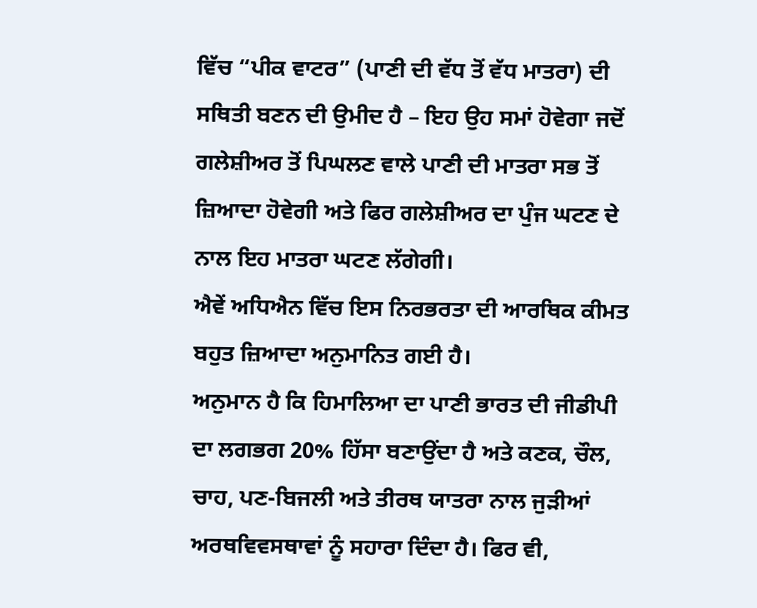ਵਿੱਚ “ਪੀਕ ਵਾਟਰ” (ਪਾਣੀ ਦੀ ਵੱਧ ਤੋਂ ਵੱਧ ਮਾਤਰਾ) ਦੀ ਸਥਿਤੀ ਬਣਨ ਦੀ ਉਮੀਦ ਹੈ – ਇਹ ਉਹ ਸਮਾਂ ਹੋਵੇਗਾ ਜਦੋਂ ਗਲੇਸ਼ੀਅਰ ਤੋਂ ਪਿਘਲਣ ਵਾਲੇ ਪਾਣੀ ਦੀ ਮਾਤਰਾ ਸਭ ਤੋਂ ਜ਼ਿਆਦਾ ਹੋਵੇਗੀ ਅਤੇ ਫਿਰ ਗਲੇਸ਼ੀਅਰ ਦਾ ਪੁੰਜ ਘਟਣ ਦੇ ਨਾਲ ਇਹ ਮਾਤਰਾ ਘਟਣ ਲੱਗੇਗੀ।
ਐਵੇਂ ਅਧਿਐਨ ਵਿੱਚ ਇਸ ਨਿਰਭਰਤਾ ਦੀ ਆਰਥਿਕ ਕੀਮਤ ਬਹੁਤ ਜ਼ਿਆਦਾ ਅਨੁਮਾਨਿਤ ਗਈ ਹੈ।
ਅਨੁਮਾਨ ਹੈ ਕਿ ਹਿਮਾਲਿਆ ਦਾ ਪਾਣੀ ਭਾਰਤ ਦੀ ਜੀਡੀਪੀ ਦਾ ਲਗਭਗ 20% ਹਿੱਸਾ ਬਣਾਉਂਦਾ ਹੈ ਅਤੇ ਕਣਕ, ਚੌਲ, ਚਾਹ, ਪਣ-ਬਿਜਲੀ ਅਤੇ ਤੀਰਥ ਯਾਤਰਾ ਨਾਲ ਜੁੜੀਆਂ ਅਰਥਵਿਵਸਥਾਵਾਂ ਨੂੰ ਸਹਾਰਾ ਦਿੰਦਾ ਹੈ। ਫਿਰ ਵੀ,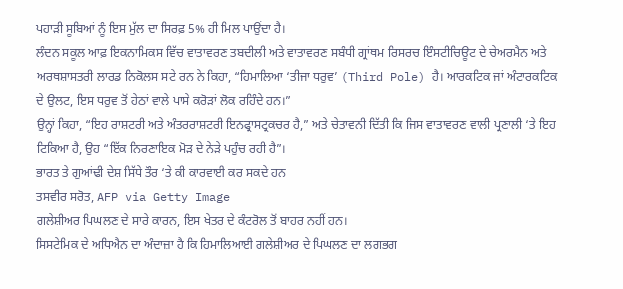ਪਹਾੜੀ ਸੂਬਿਆਂ ਨੂੰ ਇਸ ਮੁੱਲ ਦਾ ਸਿਰਫ਼ 5% ਹੀ ਮਿਲ ਪਾਉਂਦਾ ਹੈ।
ਲੰਦਨ ਸਕੂਲ ਆਫ਼ ਇਕਨਾਮਿਕਸ ਵਿੱਚ ਵਾਤਾਵਰਣ ਤਬਦੀਲੀ ਅਤੇ ਵਾਤਾਵਰਣ ਸਬੰਧੀ ਗ੍ਰਾਂਥਮ ਰਿਸਰਚ ਇੰਸਟੀਚਿਊਟ ਦੇ ਚੇਅਰਮੈਨ ਅਤੇ ਅਰਥਸ਼ਾਸਤਰੀ ਲਾਰਡ ਨਿਕੋਲਸ ਸਟੇ ਰਨ ਨੇ ਕਿਹਾ, “ਹਿਮਾਲਿਆ ‘ਤੀਜਾ ਧਰੁਵ’ (Third Pole) ਹੈ। ਆਰਕਟਿਕ ਜਾਂ ਅੰਟਾਰਕਟਿਕ ਦੇ ਉਲਟ, ਇਸ ਧਰੁਵ ਤੋਂ ਹੇਠਾਂ ਵਾਲੇ ਪਾਸੇ ਕਰੋੜਾਂ ਲੋਕ ਰਹਿੰਦੇ ਹਨ।”
ਉਨ੍ਹਾਂ ਕਿਹਾ, “ਇਹ ਰਾਸ਼ਟਰੀ ਅਤੇ ਅੰਤਰਰਾਸ਼ਟਰੀ ਇਨਫ੍ਰਾਸਟ੍ਰਕਚਰ ਹੈ,” ਅਤੇ ਚੇਤਾਵਨੀ ਦਿੱਤੀ ਕਿ ਜਿਸ ਵਾਤਾਵਰਣ ਵਾਲੀ ਪ੍ਰਣਾਲੀ ‘ਤੇ ਇਹ ਟਿਕਿਆ ਹੈ, ਉਹ “ਇੱਕ ਨਿਰਣਾਇਕ ਮੋੜ ਦੇ ਨੇੜੇ ਪਹੁੰਚ ਰਹੀ ਹੈ”।
ਭਾਰਤ ਤੇ ਗੁਆਂਢੀ ਦੇਸ਼ ਸਿੱਧੇ ਤੌਰ ‘ਤੇ ਕੀ ਕਾਰਵਾਈ ਕਰ ਸਕਦੇ ਹਨ
ਤਸਵੀਰ ਸਰੋਤ, AFP via Getty Image
ਗਲੇਸ਼ੀਅਰ ਪਿਘਲਣ ਦੇ ਸਾਰੇ ਕਾਰਨ, ਇਸ ਖੇਤਰ ਦੇ ਕੰਟਰੋਲ ਤੋਂ ਬਾਹਰ ਨਹੀਂ ਹਨ।
ਸਿਸਟੇਮਿਕ ਦੇ ਅਧਿਐਨ ਦਾ ਅੰਦਾਜ਼ਾ ਹੈ ਕਿ ਹਿਮਾਲਿਆਈ ਗਲੇਸ਼ੀਅਰ ਦੇ ਪਿਘਲਣ ਦਾ ਲਗਭਗ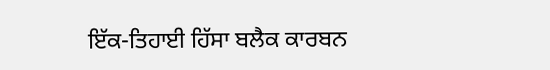ਇੱਕ-ਤਿਹਾਈ ਹਿੱਸਾ ਬਲੈਕ ਕਾਰਬਨ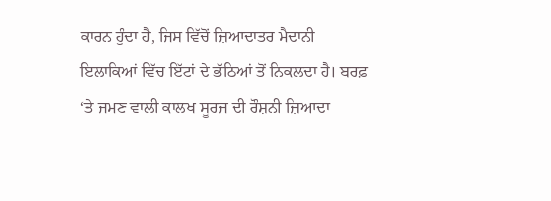ਕਾਰਨ ਹੁੰਦਾ ਹੈ, ਜਿਸ ਵਿੱਚੋਂ ਜ਼ਿਆਦਾਤਰ ਮੈਦਾਨੀ ਇਲਾਕਿਆਂ ਵਿੱਚ ਇੱਟਾਂ ਦੇ ਭੱਠਿਆਂ ਤੋਂ ਨਿਕਲਦਾ ਹੈ। ਬਰਫ਼ ‘ਤੇ ਜਮਣ ਵਾਲੀ ਕਾਲਖ ਸੂਰਜ ਦੀ ਰੌਸ਼ਨੀ ਜ਼ਿਆਦਾ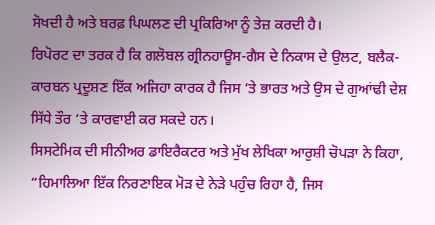ਸੋਖਦੀ ਹੈ ਅਤੇ ਬਰਫ਼ ਪਿਘਲਣ ਦੀ ਪ੍ਰਕਿਰਿਆ ਨੂੰ ਤੇਜ਼ ਕਰਦੀ ਹੈ।
ਰਿਪੋਰਟ ਦਾ ਤਰਕ ਹੈ ਕਿ ਗਲੋਬਲ ਗ੍ਰੀਨਹਾਊਸ-ਗੈਸ ਦੇ ਨਿਕਾਸ ਦੇ ਉਲਟ, ਬਲੈਕ-ਕਾਰਬਨ ਪ੍ਰਦੂਸ਼ਣ ਇੱਕ ਅਜਿਹਾ ਕਾਰਕ ਹੈ ਜਿਸ ‘ਤੇ ਭਾਰਤ ਅਤੇ ਉਸ ਦੇ ਗੁਆਂਢੀ ਦੇਸ਼ ਸਿੱਧੇ ਤੌਰ ‘ਤੇ ਕਾਰਵਾਈ ਕਰ ਸਕਦੇ ਹਨ।
ਸਿਸਟੇਮਿਕ ਦੀ ਸੀਨੀਅਰ ਡਾਇਰੈਕਟਰ ਅਤੇ ਮੁੱਖ ਲੇਖਿਕਾ ਆਰੁਸ਼ੀ ਚੋਪੜਾ ਨੇ ਕਿਹਾ, “ਹਿਮਾਲਿਆ ਇੱਕ ਨਿਰਣਾਇਕ ਮੋੜ ਦੇ ਨੇੜੇ ਪਹੁੰਚ ਰਿਹਾ ਹੈ, ਜਿਸ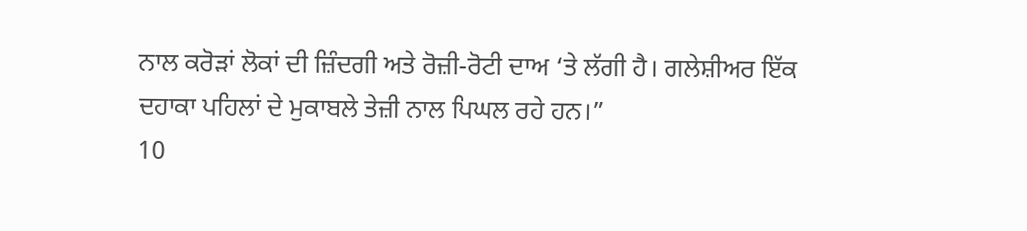ਨਾਲ ਕਰੋੜਾਂ ਲੋਕਾਂ ਦੀ ਜ਼ਿੰਦਗੀ ਅਤੇ ਰੋਜ਼ੀ-ਰੋਟੀ ਦਾਅ ‘ਤੇ ਲੱਗੀ ਹੈ। ਗਲੇਸ਼ੀਅਰ ਇੱਕ ਦਹਾਕਾ ਪਹਿਲਾਂ ਦੇ ਮੁਕਾਬਲੇ ਤੇਜ਼ੀ ਨਾਲ ਪਿਘਲ ਰਹੇ ਹਨ।”
10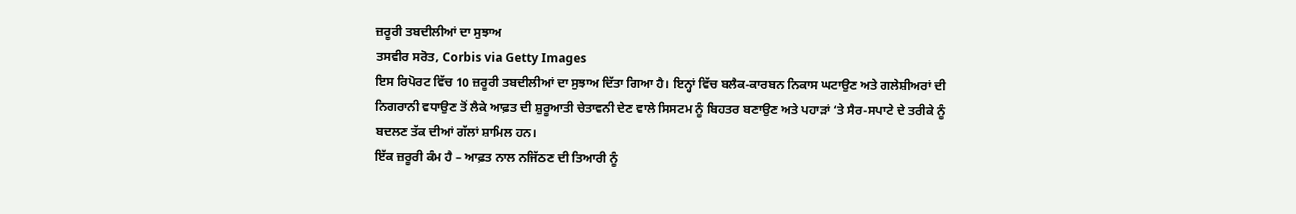ਜ਼ਰੂਰੀ ਤਬਦੀਲੀਆਂ ਦਾ ਸੁਝਾਅ
ਤਸਵੀਰ ਸਰੋਤ, Corbis via Getty Images
ਇਸ ਰਿਪੋਰਟ ਵਿੱਚ 10 ਜ਼ਰੂਰੀ ਤਬਦੀਲੀਆਂ ਦਾ ਸੁਝਾਅ ਦਿੱਤਾ ਗਿਆ ਹੈ। ਇਨ੍ਹਾਂ ਵਿੱਚ ਬਲੈਕ-ਕਾਰਬਨ ਨਿਕਾਸ ਘਟਾਉਣ ਅਤੇ ਗਲੇਸ਼ੀਅਰਾਂ ਦੀ ਨਿਗਰਾਨੀ ਵਧਾਉਣ ਤੋਂ ਲੈਕੇ ਆਫ਼ਤ ਦੀ ਸ਼ੁਰੂਆਤੀ ਚੇਤਾਵਨੀ ਦੇਣ ਵਾਲੇ ਸਿਸਟਮ ਨੂੰ ਬਿਹਤਰ ਬਣਾਉਣ ਅਤੇ ਪਹਾੜਾਂ ‘ਤੇ ਸੈਰ-ਸਪਾਟੇ ਦੇ ਤਰੀਕੇ ਨੂੰ ਬਦਲਣ ਤੱਕ ਦੀਆਂ ਗੱਲਾਂ ਸ਼ਾਮਿਲ ਹਨ।
ਇੱਕ ਜ਼ਰੂਰੀ ਕੰਮ ਹੈ – ਆਫ਼ਤ ਨਾਲ ਨਜਿੱਠਣ ਦੀ ਤਿਆਰੀ ਨੂੰ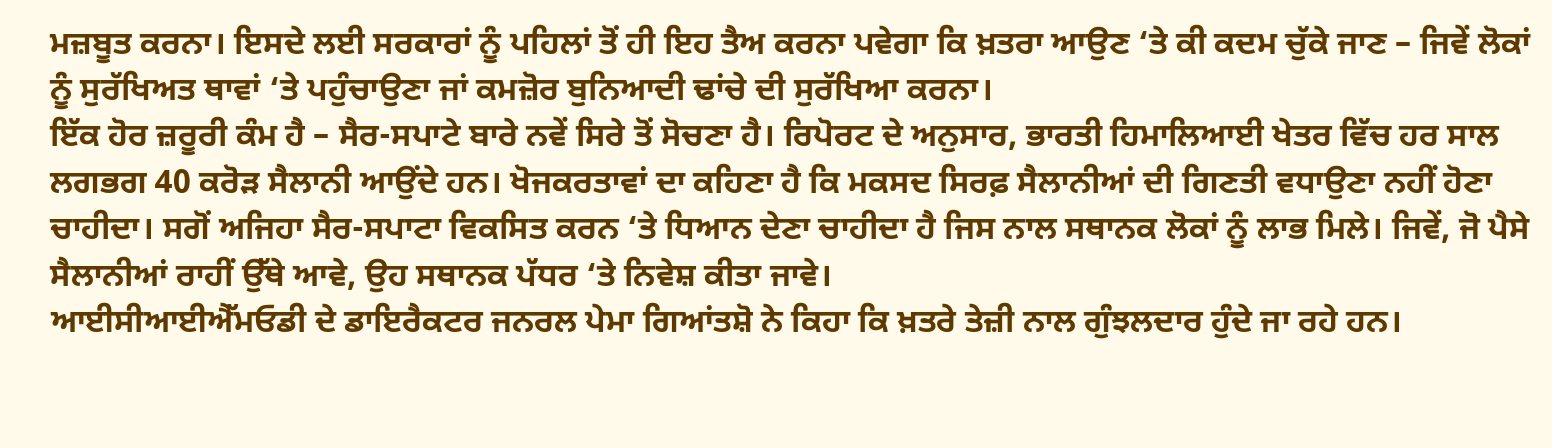ਮਜ਼ਬੂਤ ਕਰਨਾ। ਇਸਦੇ ਲਈ ਸਰਕਾਰਾਂ ਨੂੰ ਪਹਿਲਾਂ ਤੋਂ ਹੀ ਇਹ ਤੈਅ ਕਰਨਾ ਪਵੇਗਾ ਕਿ ਖ਼ਤਰਾ ਆਉਣ ‘ਤੇ ਕੀ ਕਦਮ ਚੁੱਕੇ ਜਾਣ – ਜਿਵੇਂ ਲੋਕਾਂ ਨੂੰ ਸੁਰੱਖਿਅਤ ਥਾਵਾਂ ‘ਤੇ ਪਹੁੰਚਾਉਣਾ ਜਾਂ ਕਮਜ਼ੋਰ ਬੁਨਿਆਦੀ ਢਾਂਚੇ ਦੀ ਸੁਰੱਖਿਆ ਕਰਨਾ।
ਇੱਕ ਹੋਰ ਜ਼ਰੂਰੀ ਕੰਮ ਹੈ – ਸੈਰ-ਸਪਾਟੇ ਬਾਰੇ ਨਵੇਂ ਸਿਰੇ ਤੋਂ ਸੋਚਣਾ ਹੈ। ਰਿਪੋਰਟ ਦੇ ਅਨੁਸਾਰ, ਭਾਰਤੀ ਹਿਮਾਲਿਆਈ ਖੇਤਰ ਵਿੱਚ ਹਰ ਸਾਲ ਲਗਭਗ 40 ਕਰੋੜ ਸੈਲਾਨੀ ਆਉਂਦੇ ਹਨ। ਖੋਜਕਰਤਾਵਾਂ ਦਾ ਕਹਿਣਾ ਹੈ ਕਿ ਮਕਸਦ ਸਿਰਫ਼ ਸੈਲਾਨੀਆਂ ਦੀ ਗਿਣਤੀ ਵਧਾਉਣਾ ਨਹੀਂ ਹੋਣਾ ਚਾਹੀਦਾ। ਸਗੋਂ ਅਜਿਹਾ ਸੈਰ-ਸਪਾਟਾ ਵਿਕਸਿਤ ਕਰਨ ‘ਤੇ ਧਿਆਨ ਦੇਣਾ ਚਾਹੀਦਾ ਹੈ ਜਿਸ ਨਾਲ ਸਥਾਨਕ ਲੋਕਾਂ ਨੂੰ ਲਾਭ ਮਿਲੇ। ਜਿਵੇਂ, ਜੋ ਪੈਸੇ ਸੈਲਾਨੀਆਂ ਰਾਹੀਂ ਉੱਥੇ ਆਵੇ, ਉਹ ਸਥਾਨਕ ਪੱਧਰ ‘ਤੇ ਨਿਵੇਸ਼ ਕੀਤਾ ਜਾਵੇ।
ਆਈਸੀਆਈਐੱਮਓਡੀ ਦੇ ਡਾਇਰੈਕਟਰ ਜਨਰਲ ਪੇਮਾ ਗਿਆਂਤਸ਼ੋ ਨੇ ਕਿਹਾ ਕਿ ਖ਼ਤਰੇ ਤੇਜ਼ੀ ਨਾਲ ਗੁੰਝਲਦਾਰ ਹੁੰਦੇ ਜਾ ਰਹੇ ਹਨ।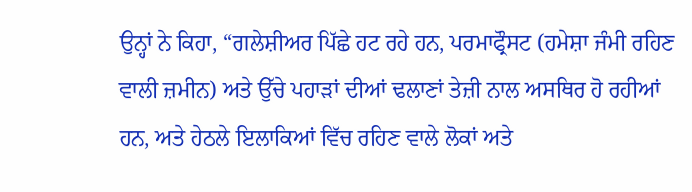ਉਨ੍ਹਾਂ ਨੇ ਕਿਹਾ, “ਗਲੇਸ਼ੀਅਰ ਪਿੱਛੇ ਹਟ ਰਹੇ ਹਨ, ਪਰਮਾਫ੍ਰੌਸਟ (ਹਮੇਸ਼ਾ ਜੰਮੀ ਰਹਿਣ ਵਾਲੀ ਜ਼ਮੀਨ) ਅਤੇ ਉੱਚੇ ਪਹਾੜਾਂ ਦੀਆਂ ਢਲਾਣਾਂ ਤੇਜ਼ੀ ਨਾਲ ਅਸਥਿਰ ਹੋ ਰਹੀਆਂ ਹਨ, ਅਤੇ ਹੇਠਲੇ ਇਲਾਕਿਆਂ ਵਿੱਚ ਰਹਿਣ ਵਾਲੇ ਲੋਕਾਂ ਅਤੇ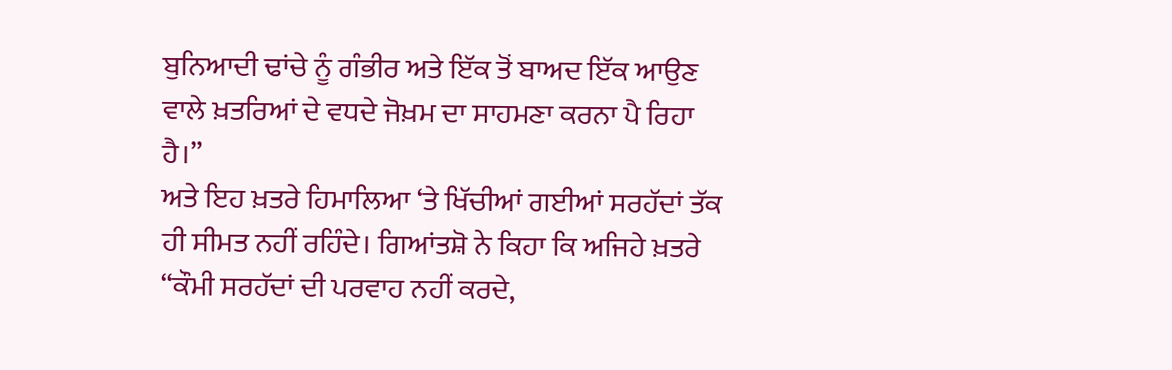ਬੁਨਿਆਦੀ ਢਾਂਚੇ ਨੂੰ ਗੰਭੀਰ ਅਤੇ ਇੱਕ ਤੋਂ ਬਾਅਦ ਇੱਕ ਆਉਣ ਵਾਲੇ ਖ਼ਤਰਿਆਂ ਦੇ ਵਧਦੇ ਜੋਖ਼ਮ ਦਾ ਸਾਹਮਣਾ ਕਰਨਾ ਪੈ ਰਿਹਾ ਹੈ।”
ਅਤੇ ਇਹ ਖ਼ਤਰੇ ਹਿਮਾਲਿਆ ‘ਤੇ ਖਿੱਚੀਆਂ ਗਈਆਂ ਸਰਹੱਦਾਂ ਤੱਕ ਹੀ ਸੀਮਤ ਨਹੀਂ ਰਹਿੰਦੇ। ਗਿਆਂਤਸ਼ੋ ਨੇ ਕਿਹਾ ਕਿ ਅਜਿਹੇ ਖ਼ਤਰੇ “ਕੌਮੀ ਸਰਹੱਦਾਂ ਦੀ ਪਰਵਾਹ ਨਹੀਂ ਕਰਦੇ,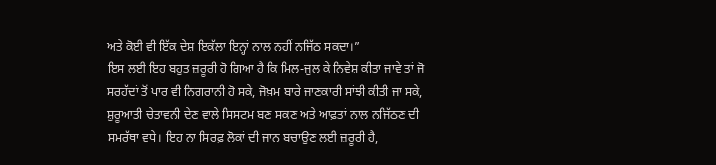ਅਤੇ ਕੋਈ ਵੀ ਇੱਕ ਦੇਸ਼ ਇਕੱਲਾ ਇਨ੍ਹਾਂ ਨਾਲ ਨਹੀਂ ਨਜਿੱਠ ਸਕਦਾ।”
ਇਸ ਲਈ ਇਹ ਬਹੁਤ ਜ਼ਰੂਰੀ ਹੋ ਗਿਆ ਹੈ ਕਿ ਮਿਲ-ਜੁਲ ਕੇ ਨਿਵੇਸ਼ ਕੀਤਾ ਜਾਵੇ ਤਾਂ ਜੋ ਸਰਹੱਦਾਂ ਤੋਂ ਪਾਰ ਵੀ ਨਿਗਰਾਨੀ ਹੋ ਸਕੇ, ਜੋਖ਼ਮ ਬਾਰੇ ਜਾਣਕਾਰੀ ਸਾਂਝੀ ਕੀਤੀ ਜਾ ਸਕੇ, ਸ਼ੁਰੂਆਤੀ ਚੇਤਾਵਨੀ ਦੇਣ ਵਾਲੇ ਸਿਸਟਮ ਬਣ ਸਕਣ ਅਤੇ ਆਫ਼ਤਾਂ ਨਾਲ ਨਜਿੱਠਣ ਦੀ ਸਮਰੱਥਾ ਵਧੇ। ਇਹ ਨਾ ਸਿਰਫ਼ ਲੋਕਾਂ ਦੀ ਜਾਨ ਬਚਾਉਣ ਲਈ ਜ਼ਰੂਰੀ ਹੈ,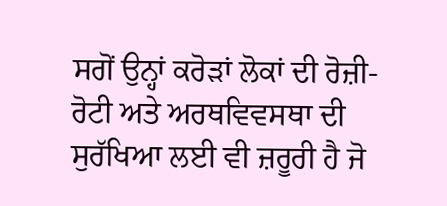ਸਗੋਂ ਉਨ੍ਹਾਂ ਕਰੋੜਾਂ ਲੋਕਾਂ ਦੀ ਰੋਜ਼ੀ-ਰੋਟੀ ਅਤੇ ਅਰਥਵਿਵਸਥਾ ਦੀ ਸੁਰੱਖਿਆ ਲਈ ਵੀ ਜ਼ਰੂਰੀ ਹੈ ਜੋ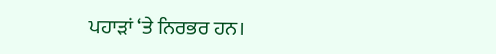ਪਹਾੜਾਂ ‘ਤੇ ਨਿਰਭਰ ਹਨ।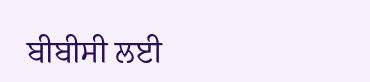ਬੀਬੀਸੀ ਲਈ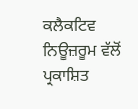ਕਲੈਕਟਿਵ ਨਿਊਜ਼ਰੂਮ ਵੱਲੋਂ ਪ੍ਰਕਾਸ਼ਿਤ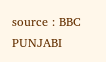source : BBC PUNJABI